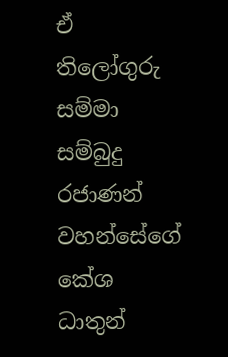ඒ තිලෝගුරු සම්මා සම්බුදු රජාණන් වහන්සේගේ කේශ ධාතුන්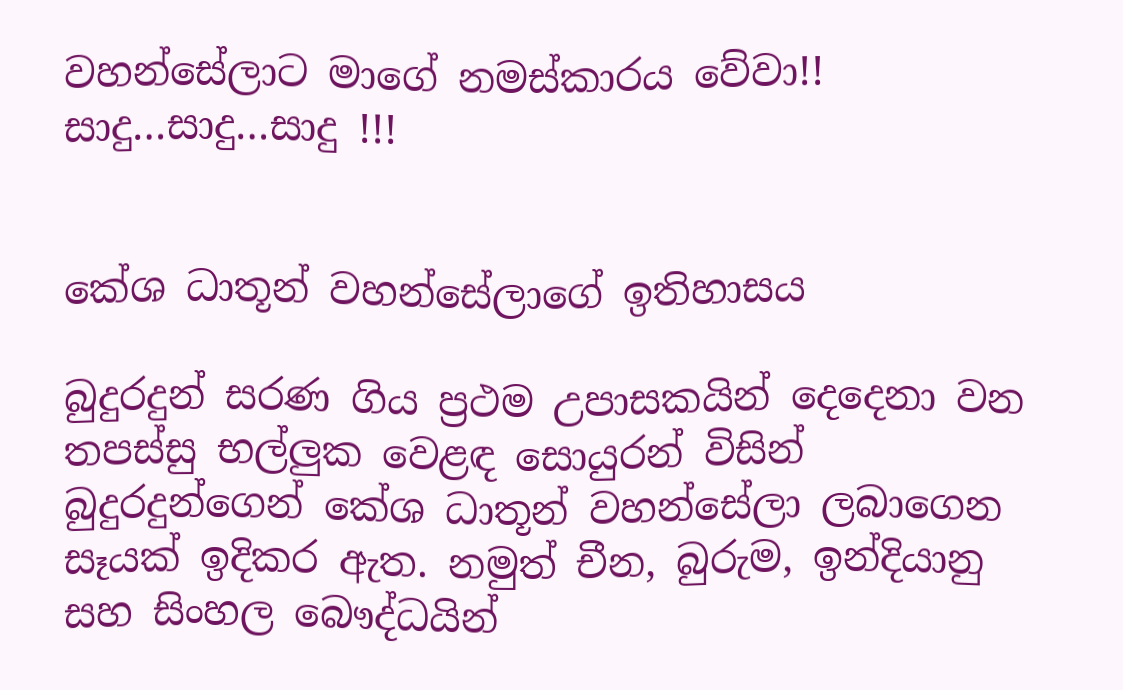වහන්සේලාට මාගේ නමස්කාරය වේවා!! සාදු…සාදු…සාදු !!!


කේශ ධාතූන් වහන්සේලාගේ ඉතිහාසය

බුදුරදුන් සරණ ගිය ප්‍රථම උපාසකයින් දෙදෙනා වන තපස්සු භල්ලුක වෙළඳ සොයුරන් විසින් බුදුරදුන්ගෙන් කේශ ධාතූන් වහන්සේලා ලබාගෙන සෑයක් ඉදිකර ඇත. නමුත් චීන, බුරුම, ඉන්දියානු සහ සිංහල බෞද්ධයින්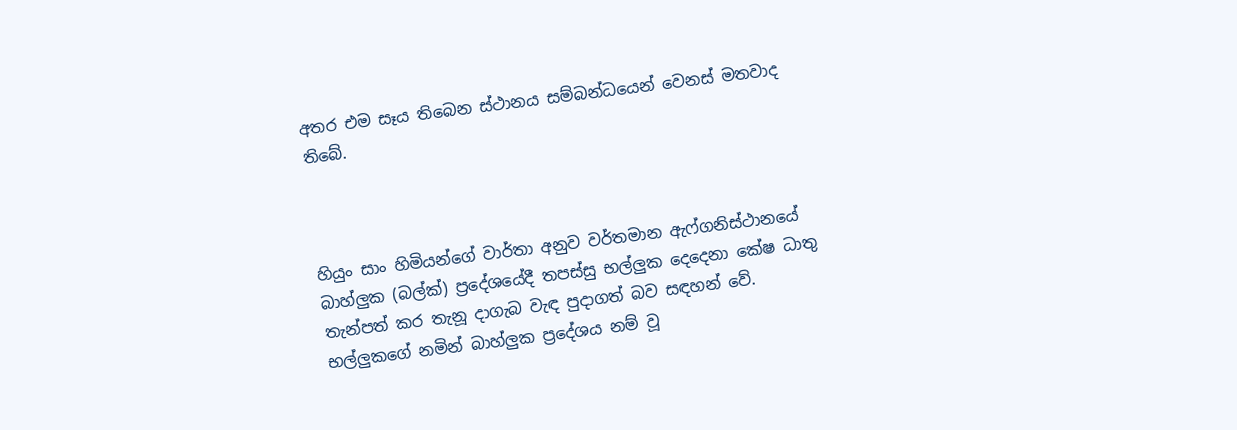අතර එම සෑය තිබෙන ස්ථානය සම්බන්ධයෙන් වෙනස් මතවාද තිබේ.



හියුං සාං හිමියන්ගේ වාර්තා අනුව වර්තමාන ඇෆ්ගනිස්ථානයේ බාහ්ලුක (බල්ක්) ප්‍රදේශයේදී තපස්සු භල්ලුක දෙදෙනා කේෂ ධාතු තැන්පත් කර තැනූ දාගැබ වැඳ පුදාගත් බව සඳහන් වේ. භල්ලුකගේ නමින් බාහ්ලුක ප්‍රදේශය නම් වූ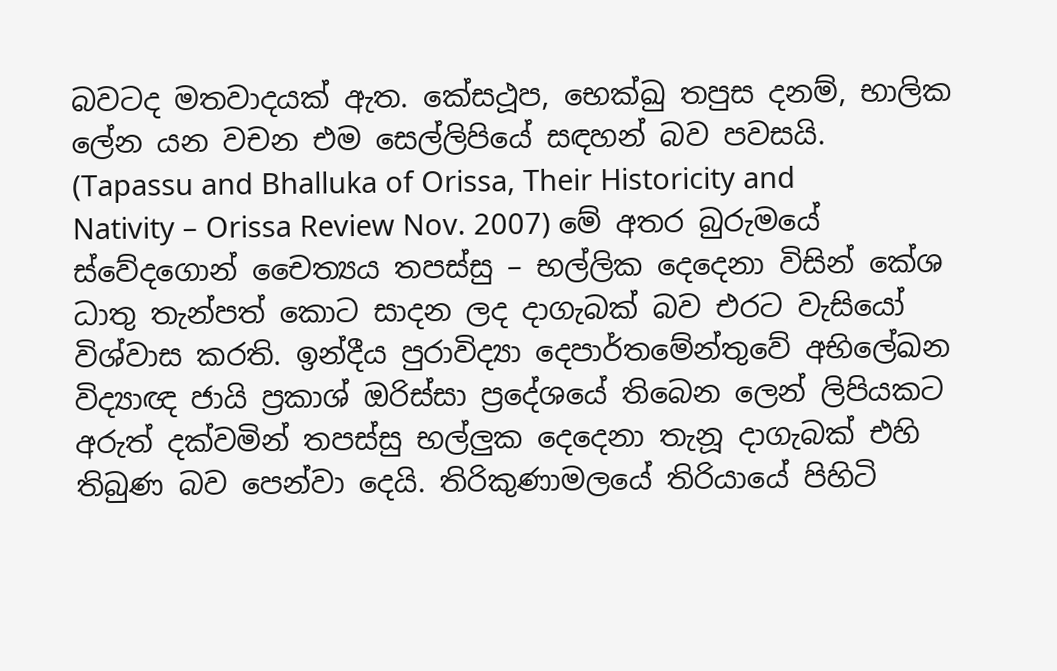බවටද මතවාදයක් ඇත. කේසථූප, භෙක්ඛු තපුස දනම්, භාලික ලේන යන වචන එම සෙල්ලිපියේ සඳහන් බව පවසයි. (Tapassu and Bhalluka of Orissa, Their Historicity and Nativity – Orissa Review Nov. 2007) මේ අතර බුරුමයේ ස්වේදගොන් චෛත්‍යය තපස්සු – භල්ලික දෙදෙනා විසින් කේශ ධාතු තැන්පත් කොට සාදන ලද දාගැබක් බව එරට වැසියෝ විශ්වාස කරති. ඉන්දීය පුරාවිද්‍යා දෙපාර්තමේන්තුවේ අභිලේඛන විද්‍යාඥ ජායි ප්‍රකාශ් ඔරිස්සා ප්‍රදේශයේ තිබෙන ලෙන් ලිපියකට අරුත් දක්වමින් තපස්සු භල්ලුක දෙදෙනා තැනූ දාගැබක් එහි තිබුණ බව පෙන්වා දෙයි. තිරිකුණාමලයේ තිරියායේ පිහිටි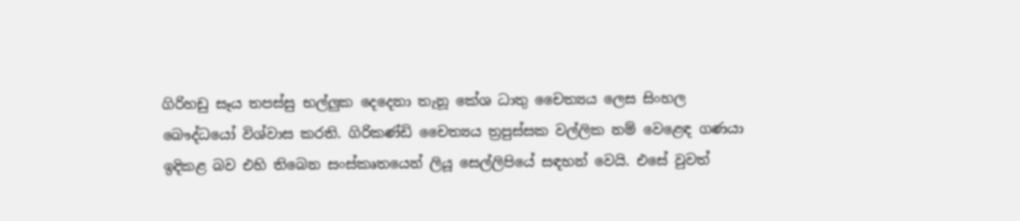ගිරිහඩු සෑය තපස්සු භල්ලුක දෙදෙනා තැනූ කේශ ධාතු චෛත්‍යය ලෙස සිංහල බෞද්ධයෝ විශ්වාස කරති. ගිරිකණ්ඩි චෛත්‍යය ත්‍රපුස්සක වල්ලික නම් වෙළෙඳ ගණයා ඉදිකළ බව එහි තිබෙන සංස්කෘතයෙන් ලියූ සෙල්ලිපියේ සඳහන් වෙයි. එසේ වුවත්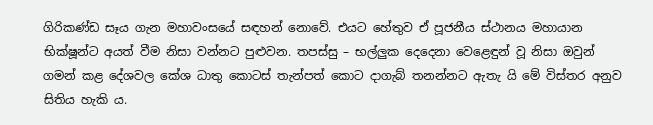ගිරිකණ්ඩ සෑය ගැන මහාවංසයේ සඳහන් නොවේ. එයට හේතුව ඒ පූජනීය ස්ථානය මහායාන භික්ෂූන්ට අයත් වීම නිසා වන්නට පුළුවන. තපස්සු – භල්ලුක දෙදෙනා වෙළෙඳුන් වූ නිසා ඔවුන් ගමන් කළ දේශවල කේශ ධාතු කොටස් තැන්පත් කොට දාගැබ් තනන්නට ඇතැ යි මේ විස්තර අනුව සිතිය හැකි ය.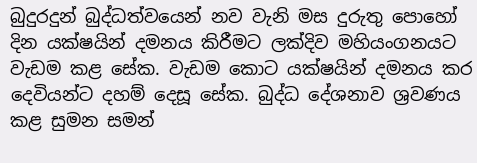බුදුරදුන් බුද්ධත්වයෙන් නව වැනි මස දුරුතු පොහෝ දින යක්ෂයින් දමනය කිරීමට ලක්දිව මහියංගනයට වැඩම කළ සේක. වැඩම කොට යක්ෂයින් දමනය කර දෙවියන්ට දහම් දෙසූ සේක. බුද්ධ දේශනාව ශ්‍රවණය කළ සුමන සමන්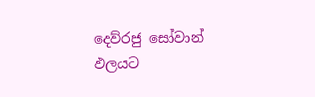දෙව්රජු සෝවාන් ඵලයට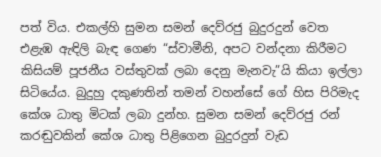පත් විය. එකල්හි සුමන සමන් දෙව්රජු බුදුරදුන් වෙත එළැඹ ඇඳිලි බැඳ ගෙණ “ස්වාමීනි, අපට වන්දනා කිරීමට කිසියම් පූජනීය වස්තුවක් ලබා දෙනු මැනවැ”යි කියා ඉල්ලා සිටියේය. බුදුහු දකුණතින් තමන් වහන්සේ ගේ හිස පිරිමැද කේශ ධාතු මිටක් ලබා දුන්හ. සුමන සමන් දෙව්රජු රන් කරඬුවකින් කේශ ධාතු පිළිගෙන බුදුරදුන් වැඩ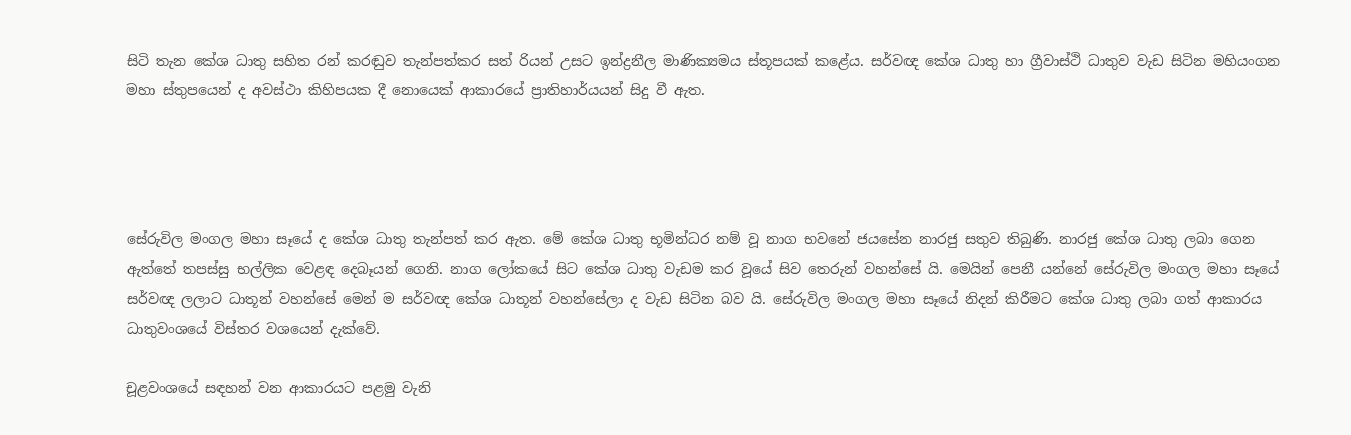සිටි තැන කේශ ධාතු සහිත රන් කරඬුව තැන්පත්කර සත් රියන් උසට ඉන්ද්‍රනීල මාණික්‍යමය ස්තූපයක් කළේය. සර්වඥ කේශ ධාතු හා ග්‍රීවාස්ථි ධාතුව වැඩ සිටින මහියංගන මහා ස්තුපයෙන් ද අවස්ථා කිහිපයක දී නොයෙක් ආකාරයේ ප්‍රාතිහාර්යයන් සිදු වී ඇත.




සේරුවිල මංගල මහා සෑයේ ද කේශ ධාතු තැන්පත් කර ඇත. මේ කේශ ධාතු භූමින්ධර නම් වූ නාග භවනේ ජයසේන නාරජු සතුව තිබුණි. නාරජු කේශ ධාතු ලබා ගෙන ඇත්තේ තපස්සු භල්ලික වෙළඳ දෙබෑයන් ගෙනි. නාග ලෝකයේ සිට කේශ ධාතු වැඩම කර වූයේ සිව තෙරුන් වහන්සේ යි. මෙයින් පෙනී යන්නේ සේරුවිල මංගල මහා සෑයේ සර්වඥ ලලාට ධාතූන් වහන්සේ මෙන් ම සර්වඥ කේශ ධාතූන් වහන්සේලා ද වැඩ සිටින බව යි. සේරුවිල මංගල මහා සෑයේ නිදන් කිරීමට කේශ ධාතු ලබා ගත් ආකාරය ධාතුවංශයේ විස්තර වශයෙන් දැක්වේ.

චූළවංශයේ සඳහන් වන ආකාරයට පළමු වැනි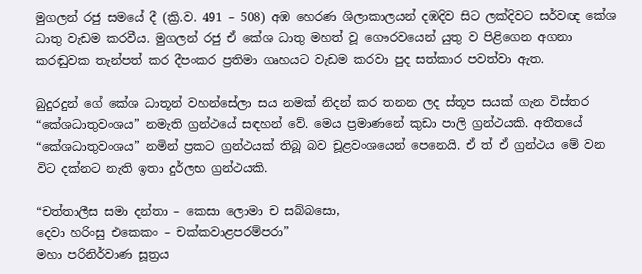මුගලන් රජු සමයේ දී (ක්‍රි.ව. 491 – 508) අඹ හෙරණ ශිලාකාලයන් දඹදිව සිට ලක්දිවට සර්වඥ කේශ ධාතු වැඩම කරවීය. මුගලන් රජු ඒ කේශ ධාතු මහත් වූ ගෞරවයෙන් යුතු ව පිළිගෙන අගනා කරඬුවක තැන්පත් කර දීපංකර ප්‍රතිමා ගෘහයට වැඩම කරවා පුද සත්කාර පවත්වා ඇත.

බුදුරදුන් ගේ කේශ ධාතූන් වහන්සේලා සය නමක් නිදන් කර තනන ලද ස්තූප සයක් ගැන විස්තර “කේශධාතුවංශය” නමැති ග්‍රන්ථයේ සඳහන් වේ. මෙය ප්‍රමාණනේ කුඩා පාලි ග්‍රන්ථයකි. අතීතයේ “කේශධාතුවංශය” නමින් ප්‍රකට ග්‍රන්ථයක් තිබූ බව චූළවංශයෙන් පෙනෙයි. ඒ ත් ඒ ග්‍රන්ථය මේ වන විට දක්නට නැති ඉතා දුර්ලභ ග්‍රන්ථයකි.

“චත්තාලීස සමා දන්තා – කෙසා ලොමා ච සබ්බසො,
දෙවා හරිංසු එකෙකං – චක්කවාළපරම්පරා”
මහා පරිනිර්වාණ සූත්‍රය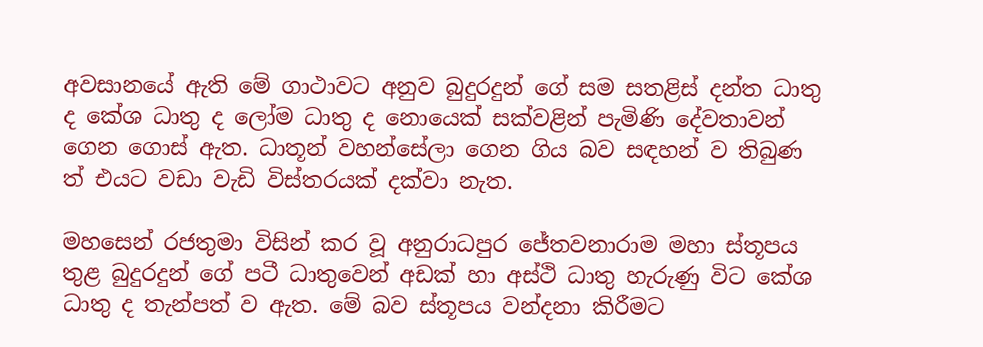අවසානයේ ඇති මේ ගාථාවට අනුව බුදුරදුන් ගේ සම සතළිස් දන්ත ධාතු ද කේශ ධාතු ද ලෝම ධාතු ද නොයෙක් සක්වළින් පැමිණි දේවතාවන් ගෙන ගොස් ඇත. ධාතූන් වහන්සේලා ගෙන ගිය බව සඳහන් ව තිබුණ ත් එයට වඩා වැඩි විස්තරයක් දක්වා නැත.

මහසෙන් රජතුමා විසින් කර වූ අනුරාධපුර ජේතවනාරාම මහා ස්තූපය තුළ බුදුරදුන් ගේ පටී ධාතුවෙන් අඩක් හා අස්ථි ධාතු හැරුණු විට කේශ ධාතු ද තැන්පත් ව ඇත. මේ බව ස්තූපය වන්දනා කිරීමට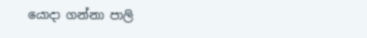යොදා ගන්නා පාලි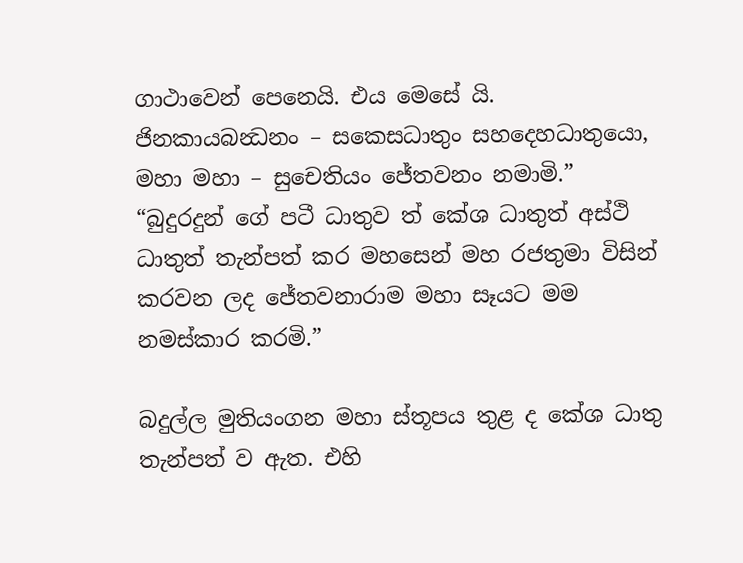ගාථාවෙන් පෙනෙයි. එය මෙසේ යි.
ජිනකායබන්‍ධනං – සකෙසධාතුං සහදෙහධාතුයො,
මහා මහා – සුචෙතියං ජේතවනං නමාමි.”
“බුදුරදුන් ගේ පටී ධාතුව ත් කේශ ධාතුත් අස්ථි ධාතුත් තැන්පත් කර මහසෙන් මහ රජතුමා විසින් කරවන ලද ජේතවනාරාම මහා සෑයට මම නමස්කාර කරමි.”

බදුල්ල මුතියංගන මහා ස්තූපය තුළ ද කේශ ධාතු තැන්පත් ව ඇත. එහි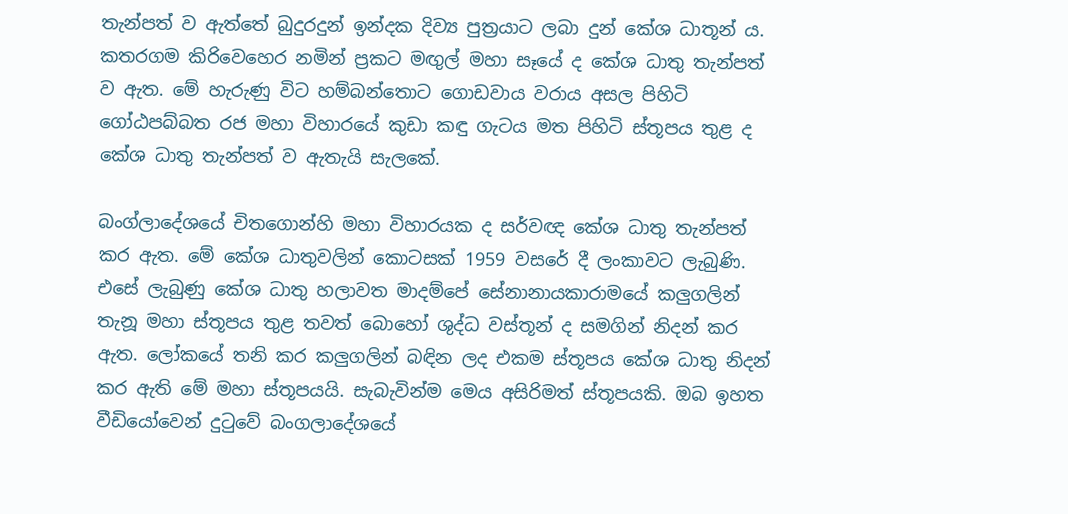තැන්පත් ව ඇත්තේ බුදුරදුන් ඉන්දක දිව්‍ය පුත්‍රයාට ලබා දුන් කේශ ධාතූන් ය. කතරගම කිරිවෙහෙර නමින් ප්‍රකට මඟුල් මහා සෑයේ ද කේශ ධාතු තැන්පත් ව ඇත. මේ හැරුණු විට හම්බන්තොට ගොඩවාය වරාය අසල පිහිටි ගෝඨපබ්බත රජ මහා විහාරයේ කුඩා කඳු ගැටය මත පිහිටි ස්තූපය තුළ ද කේශ ධාතු තැන්පත් ව ඇතැයි සැලකේ.

බංග්ලාදේශයේ චිතගොන්හි මහා විහාරයක ද සර්වඥ කේශ ධාතු තැන්පත් කර ඇත. මේ කේශ ධාතුවලින් කොටසක් 1959 වසරේ දී ලංකාවට ලැබුණි. එසේ ලැබුණු කේශ ධාතු හලාවත මාදම්පේ සේනානායකාරාමයේ කලුගලින් තැනූ මහා ස්තූපය තුළ තවත් බොහෝ ශුද්ධ වස්තූන් ද සමගින් නිදන් කර ඇත. ලෝකයේ තනි කර කලුගලින් බඳින ලද එකම ස්තූපය කේශ ධාතු නිදන් කර ඇති මේ මහා ස්තූපයයි. සැබැවින්ම මෙය අසිරිමත් ස්තූපයකි. ඔබ ඉහත වීඩියෝවෙන් දුටුවේ බංගලාදේශයේ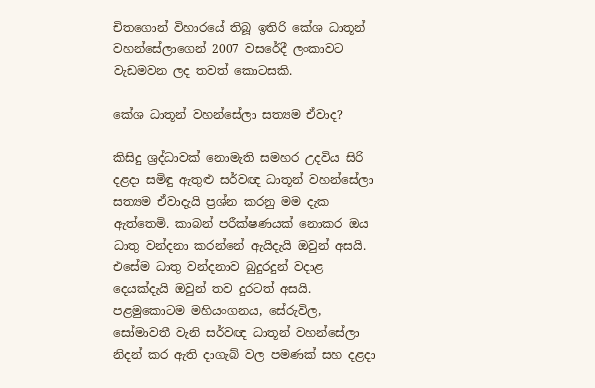චිතගොන් විහාරයේ තිබූ ඉතිරි කේශ ධාතූන් වහන්සේලාගෙන් 2007 වසරේදී ලංකාවට වැඩමවන ලද තවත් කොටසකි.

කේශ ධාතූන් වහන්සේලා සත්‍යම ඒවාද?

කිසිදු ශ්‍රද්ධාවක් නොමැති සමහර උදවිය සිරි දළදා සමිඳු ඇතුළු සර්වඥ ධාතූන් වහන්සේලා සත්‍යම ඒවාදැයි ප්‍රශ්න කරනු මම දැක ඇත්තෙමි. කාබන් පරීක්ෂණයක් නොකර ඔය ධාතු වන්දනා කරන්නේ ඇයිදැයි ඔවුන් අසයි. එසේම ධාතු වන්දනාව බුදුරදුන් වදාළ දෙයක්දැයි ඔවුන් තව දුරටත් අසයි. පළමුකොටම මහියංගනය, සේරුවිල, සෝමාවතී වැනි සර්වඥ ධාතූන් වහන්සේලා නිදන් කර ඇති දාගැබ් වල පමණක් සහ දළදා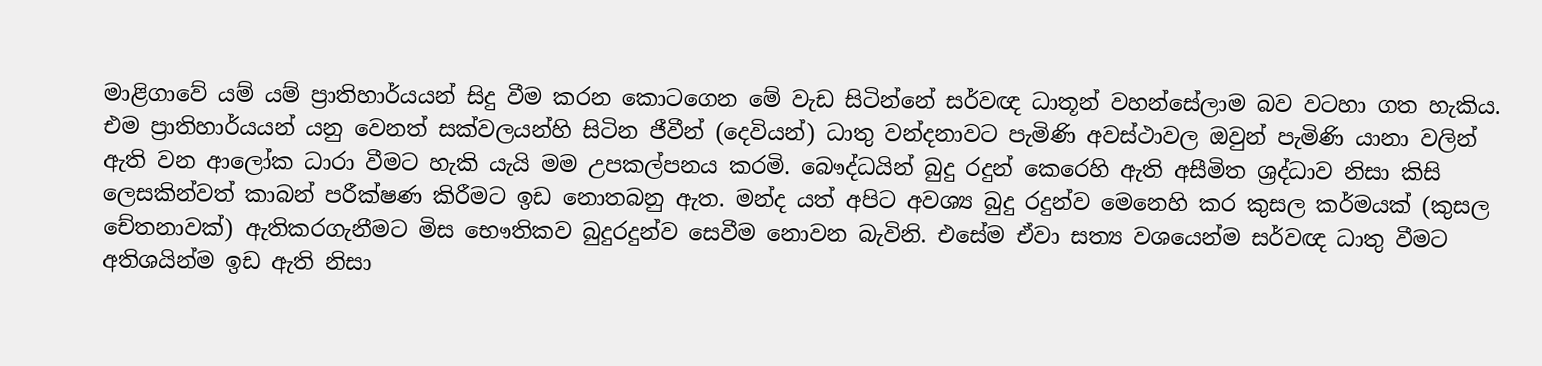මාළිගාවේ යම් යම් ප්‍රාතිහාර්යයන් සිදු වීම කරන කොටගෙන මේ වැඩ සිටින්නේ සර්වඥ ධාතූන් වහන්සේලාම බව වටහා ගත හැකිය. එම ප්‍රාතිහාර්යයන් යනු වෙනත් සක්වලයන්හි සිටින ජීවීන් (දෙවියන්) ධාතු වන්දනාවට පැමිණි අවස්ථාවල ඔවුන් පැමිණි යානා වලින් ඇති වන ආලෝක ධාරා වීමට හැකි යැයි මම උපකල්පනය කරමි. බෞද්ධයින් බුදු රදුන් කෙරෙහි ඇති අසීමිත ශ්‍රද්ධාව නිසා කිසි ලෙසකින්වත් කාබන් පරීක්ෂණ කිරීමට ඉඩ නොතබනු ඇත. මන්ද යත් අපිට අවශ්‍ය බුදු රදුන්ව මෙනෙහි කර කුසල කර්මයක් (කුසල චේතනාවක්) ඇතිකරගැනීමට මිස භෞතිකව බුදුරදුන්ව සෙවීම නොවන බැවිනි. එසේම ඒවා සත්‍ය වශයෙන්ම සර්වඥ ධාතු වීමට අතිශයින්ම ඉඩ ඇති නිසා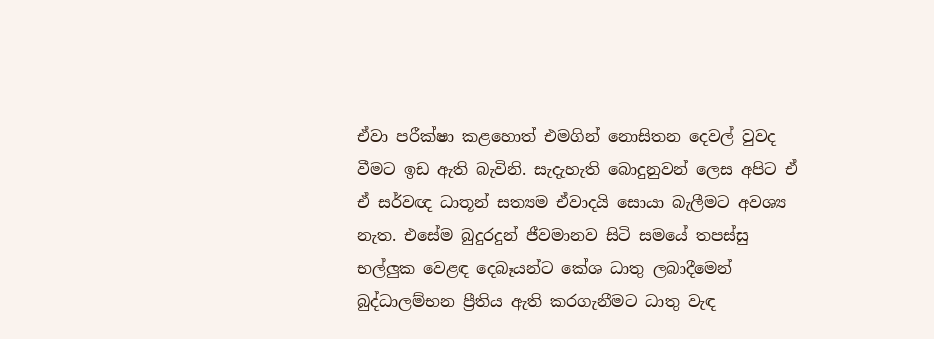ඒවා පරීක්ෂා කළහොත් එමගින් නොසිතන දෙවල් වුවද වීමට ඉඩ ඇති බැවිනි. සැදැහැති බොදුනුවන් ලෙස අපිට ඒ ඒ සර්වඥ ධාතූන් සත්‍යම ඒවාදයි සොයා බැලීමට අවශ්‍ය නැත. එසේම බුදුරදුන් ජීවමානව සිටි සමයේ තපස්සු භල්ලුක වෙළඳ දෙබෑයන්ට කේශ ධාතු ලබාදීමෙන් බුද්ධාලම්භන ප්‍රීතිය ඇති කරගැනීමට ධාතු වැඳ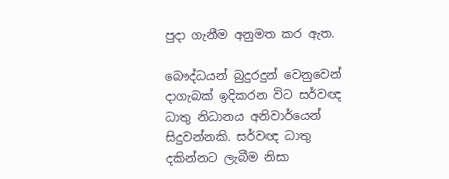පුදා ගැනීම අනුමත කර ඇත.

බෞද්ධයන් බුදුරදුන් වෙනුවෙන් දාගැබක් ඉදිකරන විට සර්වඥ ධාතු නිධානය අනිවාර්යෙන් සිදුවන්නකි. සර්වඥ ධාතු දකින්නට ලැබීම නිසා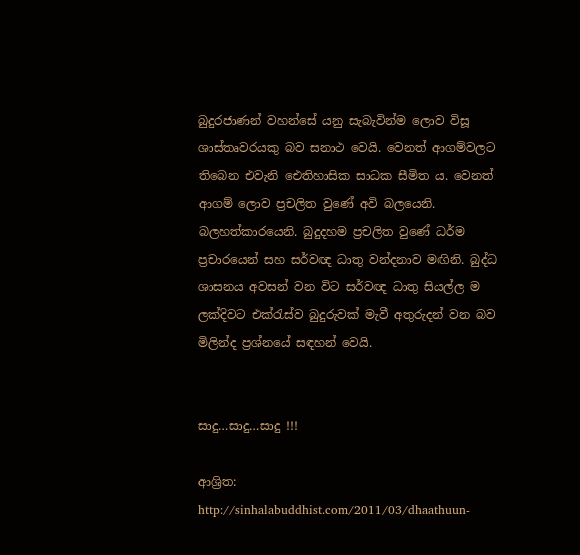බුදුරජාණන් වහන්සේ යනු සැබැවින්ම ලොව විසූ ශාස්තෘවරයකු බව සනාථ වෙයි. වෙනත් ආගම්වලට තිබෙන එවැනි ඓතිහාසික සාධක සීමිත ය. වෙනත් ආගම් ලොව ප්‍රචලිත වුණේ අවි බලයෙනි. බලහත්කාරයෙනි. බුදුදහම ප්‍රචලිත වුණේ ධර්ම ප්‍රචාරයෙන් සහ සර්වඥ ධාතු වන්දනාව මඟිනි. බුද්ධ ශාසනය අවසන් වන විට සර්වඥ ධාතු සියල්ල ම ලක්දිවට එක්රැස්ව බුදුරුවක් මැවී අතුරුදන් වන බව මිලින්ද ප්‍රශ්නයේ සඳහන් වෙයි.


සාදු…සාදු…සාදු !!!

ආශ්‍රිත:  http://sinhalabuddhist.com/2011/03/dhaathuun-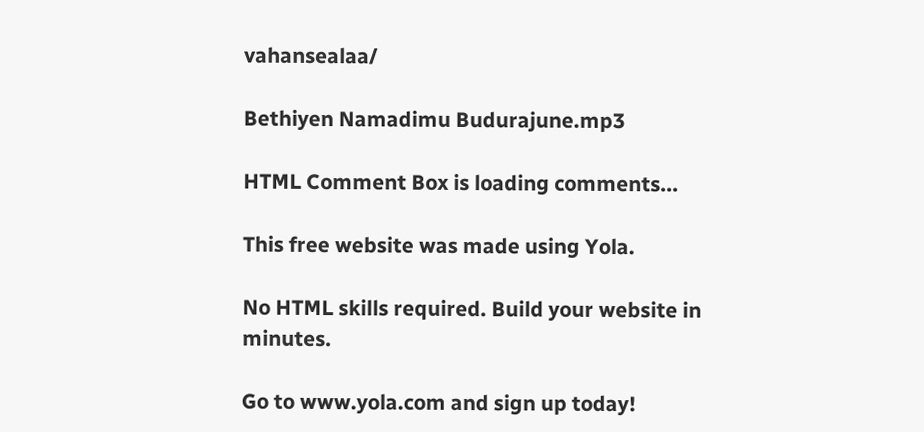vahansealaa/

Bethiyen Namadimu Budurajune.mp3

HTML Comment Box is loading comments...

This free website was made using Yola.

No HTML skills required. Build your website in minutes.

Go to www.yola.com and sign up today!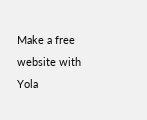Make a free website with Yola